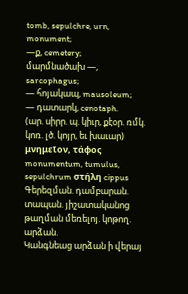tomb, sepulchre, urn, monument;
—ք, cemetery;
մարմնածախ —, sarcophagus;
— հոյակապ, mausoleum;
— դատարկ, cenotaph.
(ար. սիրր. պ. կիւր, քէօր. ռմկ. կոռ. լծ. կոյր, եւ խաւար) μνημεῖον, τάφος monumentum, tumulus, sepulchrum στήλη cippus Գերեզման. դամբարան. տապան. յիշատականոց թաղման մեռելոյ. կոթող. արձան.
Կանգնեաց արձան ի վերայ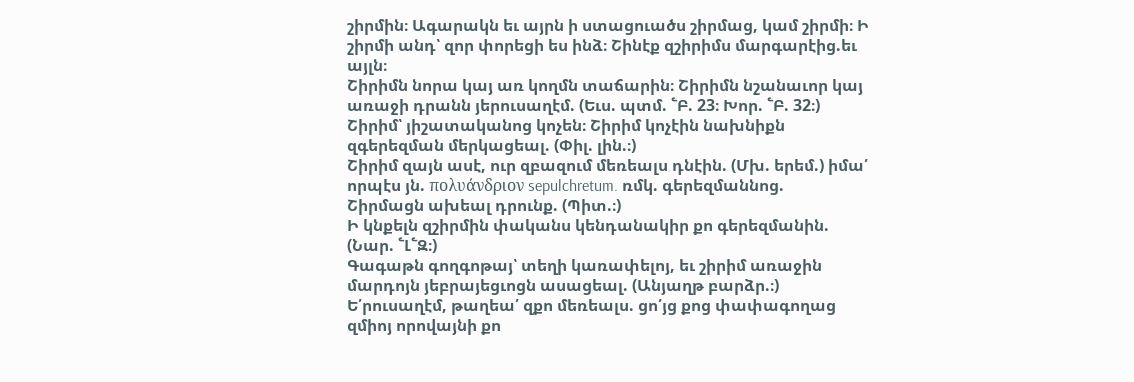շիրմին։ Ագարակն եւ այրն ի ստացուածս շիրմաց, կամ շիրմի։ Ի շիրմի անդ՝ զոր փորեցի ես ինձ։ Շինէք զշիրիմս մարգարէից.եւ այլն։
Շիրիմն նորա կայ առ կողմն տաճարին։ Շիրիմն նշանաւոր կայ առաջի դրանն յերուսաղէմ. (Եւս. պտմ. ՟Բ. 23։ Խոր. ՟Բ. 32։)
Շիրիմ՝ յիշատականոց կոչեն։ Շիրիմ կոչէին նախնիքն զգերեզման մերկացեալ. (Փիլ. լին.։)
Շիրիմ զայն ասէ, ուր զբազում մեռեալս դնէին. (Մխ. երեմ.) իմա՛ որպէս յն. πολυάνδριον sepulchretum. ռմկ. գերեզմաննոց.
Շիրմացն ախեալ դրունք. (Պիտ.։)
Ի կնքելն զշիրմին փականս կենդանակիր քո գերեզմանին. (Նար. ՟Լ՟Զ։)
Գագաթն գողգոթայ՝ տեղի կառափելոյ, եւ շիրիմ առաջին մարդոյն յեբրայեցւոցն ասացեալ. (Անյաղթ բարձր.։)
Ե՛րուսաղէմ, թաղեա՛ զքո մեռեալս. ցո՛յց քոց փափագողաց զմիոյ որովայնի քո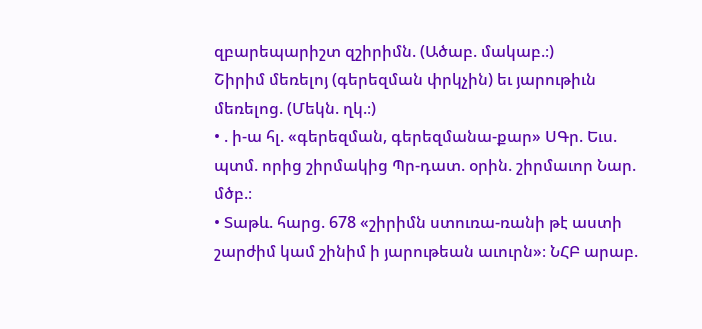զբարեպարիշտ զշիրիմն. (Ածաբ. մակաբ.։)
Շիրիմ մեռելոյ (գերեզման փրկչին) եւ յարութիւն մեռելոց. (Մեկն. ղկ.։)
• . ի-ա հլ. «գերեզման, գերեզմանա-քար» ՍԳր. Եւս. պտմ. որից շիրմակից Պր-դատ. օրին. շիրմաւոր Նար. մծբ.։
• Տաթև. հարց. 678 «շիրիմն ստուռա-ռանի թէ աստի շարժիմ կամ շինիմ ի յարութեան աւուրն»։ ՆՀԲ արաբ.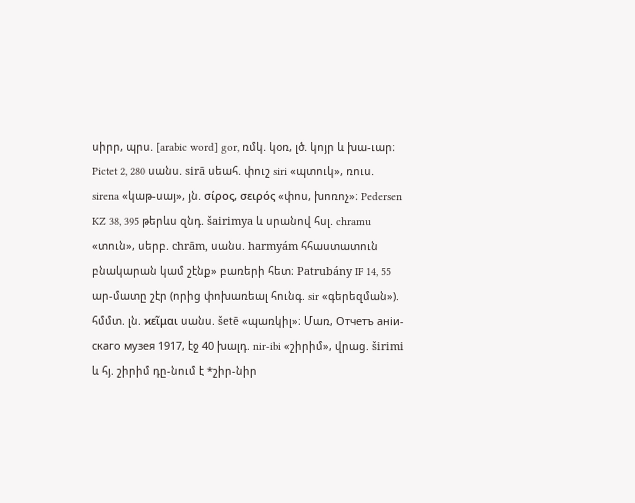սիրր, պրս. [arabic word] gor, ռմկ. կօռ, լծ. կոյր և խա-ւար։ Pictet 2, 280 սանս. sirā սեահ. փուշ siri «պտուկ», ռուս. sirena «կաթ-սայ», յն. σίρος, σειρός «փոս, խոռոչ»։ Pedersen KZ 38, 395 թերևս զնդ. šairimya և սրանով հսլ. chramu «տուն», սերբ. chrām, սանս. harmyám հհաստատուն բնակարան կամ շէնք» բառերի հետ։ Patrubány IF 14, 55 ար-մատը շէր (որից փոխառեալ հունգ. sir «գերեզման»). հմմտ. լն. ϰεῖμαι սանս. šetē «պառկիլ»։ Մառ, Oтчeтъ aнiи-cкaго музея 1917, էջ 40 խալդ. nir-ibi «շիրիմ», վրաց. širimi և հյ. շիրիմ դը-նում է *շիր-նիր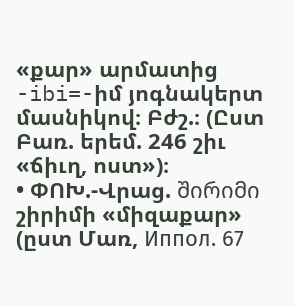«քար» արմատից -ibi=-իմ յոգնակերտ մասնիկով։ Բժշ.։ (Ըստ Բառ. երեմ. 246 շիւ «ճիւղ, ոստ»)։
• ՓՈԽ.-Վրաց. შირიმი շիրիմի «միզաքար» (ըստ Մառ, Иппoл. 67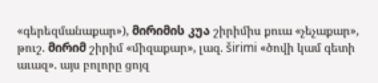«գերեզմանաքար»), მირიმის კუა շիրիմիս քուա «չեչաքար», թուշ. მირიმ շիրիմ «միզաքար», լազ. širimi «ծովի կամ գետի աւազ». այս բոլորը ցոյզ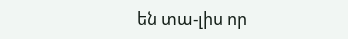են տա-լիս որ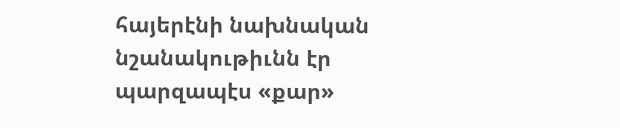հայերէնի նախնական նշանակութիւնն էր պարզապէս «քար»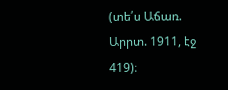(տե՛ս Աճառ. Արրտ. 1911, էջ 419)։